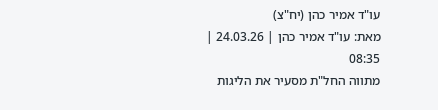עו"ד אמיר כהן (יח"צ)
מאת: עו"ד אמיר כהן | 24.03.26 | 08:35
מתווה החל"ת מסעיר את הליגות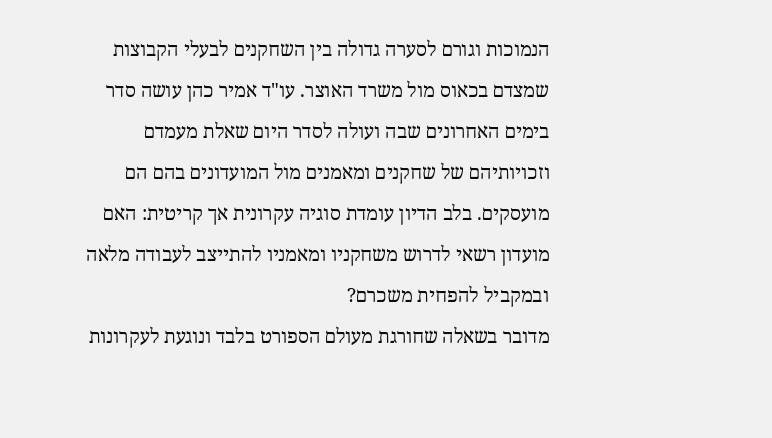הנמוכות וגורם לסערה גדולה בין השחקנים לבעלי הקבוצות שמצדם בכאוס מול משרד האוצר. עו"ד אמיר כהן עושה סדר
בימים האחרונים שבה ועולה לסדר היום שאלת מעמדם וזכויותיהם של שחקנים ומאמנים מול המועדונים בהם הם מועסקים. בלב הדיון עומדת סוגיה עקרונית אך קריטית: האם מועדון רשאי לדרוש משחקניו ומאמניו להתייצב לעבודה מלאה ובמקביל להפחית משכרם?
מדובר בשאלה שחורגת מעולם הספורט בלבד ונוגעת לעקרונות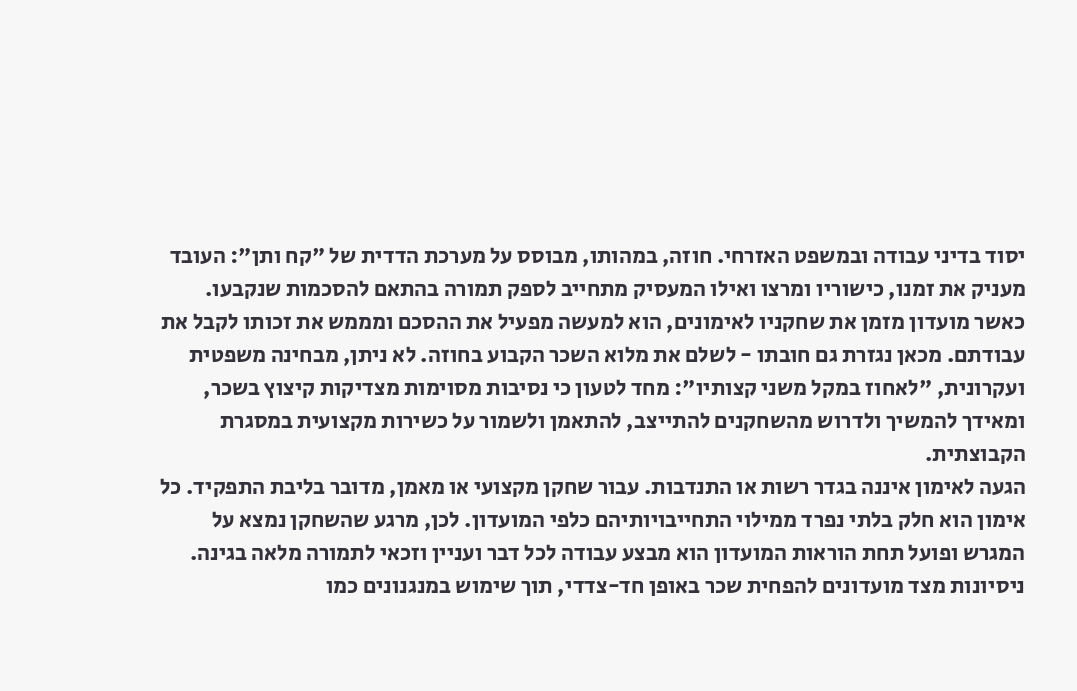יסוד בדיני עבודה ובמשפט האזרחי. חוזה, במהותו, מבוסס על מערכת הדדית של "קח ותן": העובד מעניק את זמנו, כישוריו ומרצו ואילו המעסיק מתחייב לספק תמורה בהתאם להסכמות שנקבעו.
כאשר מועדון מזמן את שחקניו לאימונים, הוא למעשה מפעיל את ההסכם ומממש את זכותו לקבל את עבודתם. מכאן נגזרת גם חובתו - לשלם את מלוא השכר הקבוע בחוזה. לא ניתן, מבחינה משפטית ועקרונית, "לאחוז במקל משני קצותיו": מחד לטעון כי נסיבות מסוימות מצדיקות קיצוץ בשכר, ומאידך להמשיך ולדרוש מהשחקנים להתייצב, להתאמן ולשמור על כשירות מקצועית במסגרת הקבוצתית.
הגעה לאימון איננה בגדר רשות או התנדבות. עבור שחקן מקצועי או מאמן, מדובר בליבת התפקיד. כל אימון הוא חלק בלתי נפרד ממילוי התחייבויותיהם כלפי המועדון. לכן, מרגע שהשחקן נמצא על המגרש ופועל תחת הוראות המועדון הוא מבצע עבודה לכל דבר ועניין וזכאי לתמורה מלאה בגינה.
ניסיונות מצד מועדונים להפחית שכר באופן חד-צדדי, תוך שימוש במנגנונים כמו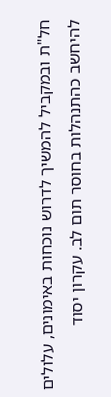חל"ת ובמקביל להמשיך לדרוש נוכחות באימונים, עלולים להיחשב כהתנהלות בחוסר תום לב. עקרון יסוד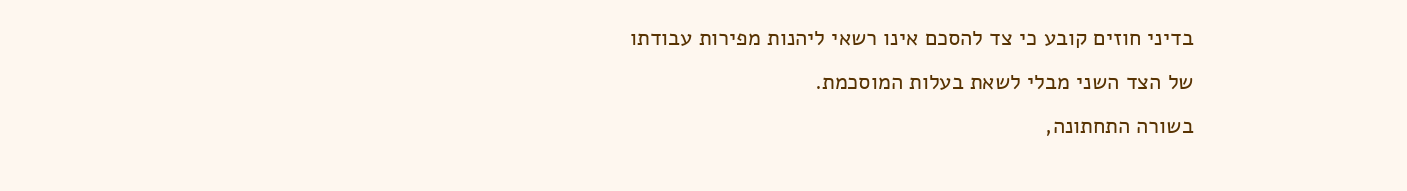בדיני חוזים קובע כי צד להסכם אינו רשאי ליהנות מפירות עבודתו של הצד השני מבלי לשאת בעלות המוסכמת.
בשורה התחתונה,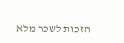הזכות לשכר מלא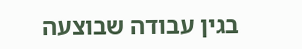בגין עבודה שבוצעה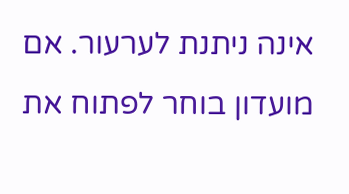אינה ניתנת לערעור. אם מועדון בוחר לפתוח את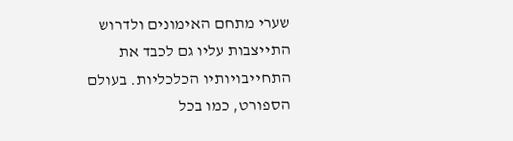שערי מתחם האימונים ולדרוש התייצבות עליו גם לכבד את התחייבויותיו הכלכליות. בעולם הספורט, כמו בכל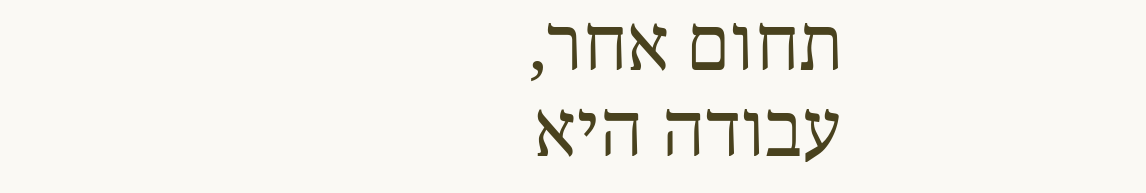תחום אחר, עבודה היא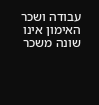עבודה ושכר האימון אינו שונה משכר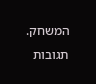המשחק.
תגובות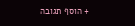+ הוסף תגובה